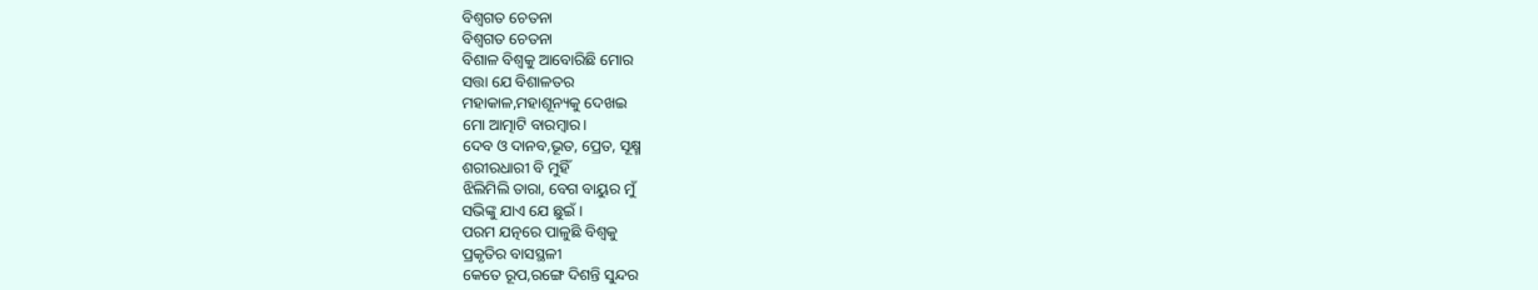ବିଶ୍ଵଗତ ଚେତନା
ବିଶ୍ଵଗତ ଚେତନା
ବିଶାଳ ବିଶ୍ଵକୁ ଆବୋରିଛି ମୋର
ସତ୍ତା ଯେ ବିଶାଳତର
ମହାକାଳ,ମହାଶୂନ୍ୟକୁ ଦେଖଇ
ମୋ ଆତ୍ମାଟି ବାରମ୍ବାର।
ଦେବ ଓ ଦାନବ,ଭୂତ, ପ୍ରେତ, ସୂକ୍ଷ୍ମ
ଶରୀରଧାରୀ ବି ମୁହିଁ
ଝିଲିମିଲି ତାରା, ବେଗ ବାୟୁର ମୁଁ
ସଭିଙ୍କୁ ଯାଏ ଯେ ଛୁଇଁ ।
ପରମ ଯତ୍ନରେ ପାଳୁଛି ବିଶ୍ବକୁ
ପ୍ରକୃତିର ବାସସ୍ଥଳୀ
କେତେ ରୂପ,ରଙ୍ଗେ ଦିଶନ୍ତି ସୁନ୍ଦର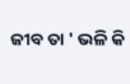ଜୀବ ତା ' ଭଳି କି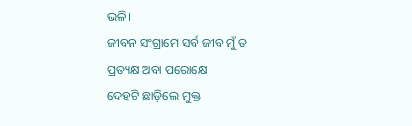ଭଳି।
ଜୀବନ ସଂଗ୍ରାମେ ସର୍ବ ଜୀବ ମୁଁ ତ
ପ୍ରତ୍ୟକ୍ଷ ଅବା ପରୋକ୍ଷେ
ଦେହଟି ଛାଡ଼ିଲେ ମୁକ୍ତ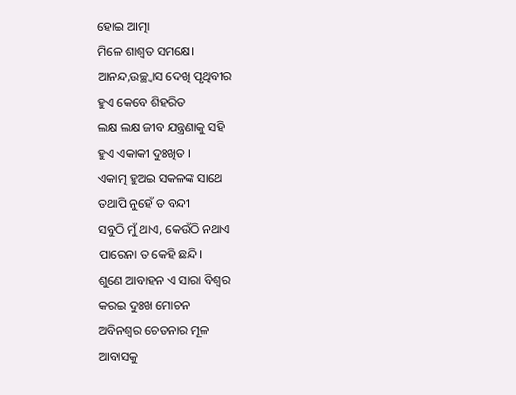ହୋଇ ଆତ୍ମା
ମିଳେ ଶାଶ୍ଵତ ସମକ୍ଷେ।
ଆନନ୍ଦ,ଉଚ୍ଛ୍ଵାସ ଦେଖି ପୃଥିବୀର
ହୁଏ କେବେ ଶିହରିତ
ଲକ୍ଷ ଲକ୍ଷ ଜୀବ ଯନ୍ତ୍ରଣାକୁ ସହି
ହୁଏ ଏକାକୀ ଦୁଃଖିତ ।
ଏକାତ୍ମ ହୁଅଇ ସକଳଙ୍କ ସାଥେ
ତଥାପି ନୁହେଁ ତ ବନ୍ଦୀ
ସବୁଠି ମୁଁ ଥାଏ, କେଉଁଠି ନଥାଏ
ପାରେନା ତ କେହି ଛନ୍ଦି।
ଶୁଣେ ଆବାହନ ଏ ସାରା ବିଶ୍ବର
କରଇ ଦୁଃଖ ମୋଚନ
ଅବିନଶ୍ଵର ଚେତନାର ମୂଳ
ଆବାସକୁ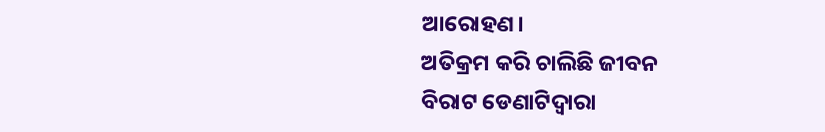ଆରୋହଣ।
ଅତିକ୍ରମ କରି ଚାଲିଛି ଜୀବନ
ବିରାଟ ଡେଣାଟିଦ୍ଵାରା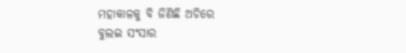ମହାକାଳକୁ ବି ଜିଣିଛି ଅଚିରେ
ବୁଲଇ ସଂସାର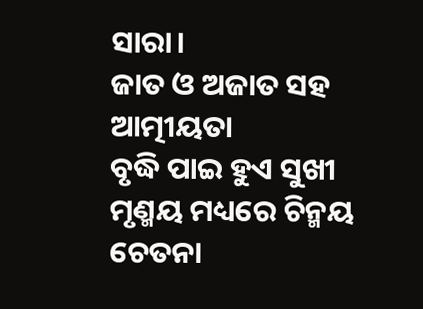ସାରା।
ଜାତ ଓ ଅଜାତ ସହ ଆତ୍ମୀୟତା
ବୃଦ୍ଧି ପାଇ ହୁଏ ସୁଖୀ
ମୃଣ୍ମୟ ମଧ୍ୟରେ ଚିନ୍ମୟ ଚେତନା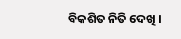ବିକଶିତ ନିତି ଦେଖି ।